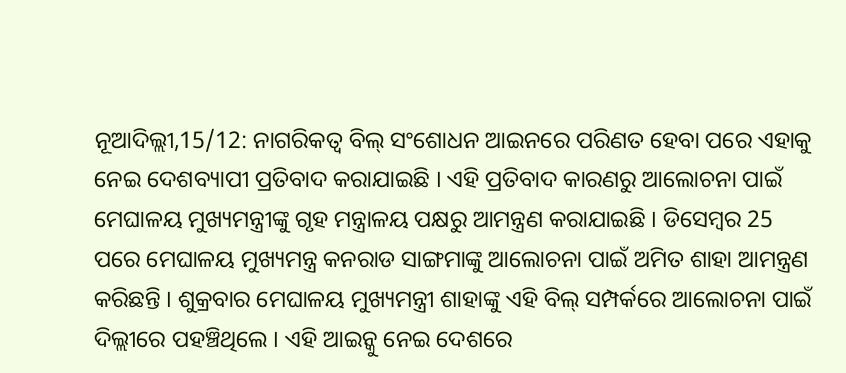ନୂଆଦିଲ୍ଲୀ,15/12: ନାଗରିକତ୍ବ ବିଲ୍ ସଂଶୋଧନ ଆଇନରେ ପରିଣତ ହେବା ପରେ ଏହାକୁ ନେଇ ଦେଶବ୍ୟାପୀ ପ୍ରତିବାଦ କରାଯାଇଛି । ଏହି ପ୍ରତିବାଦ କାରଣରୁ ଆଲୋଚନା ପାଇଁ ମେଘାଳୟ ମୁଖ୍ୟମନ୍ତ୍ରୀଙ୍କୁ ଗୃହ ମନ୍ତ୍ରାଳୟ ପକ୍ଷରୁ ଆମନ୍ତ୍ରଣ କରାଯାଇଛି । ଡିସେମ୍ବର 25 ପରେ ମେଘାଳୟ ମୁଖ୍ୟମନ୍ତ୍ର କନରାଡ ସାଙ୍ଗମାଙ୍କୁ ଆଲୋଚନା ପାଇଁ ଅମିତ ଶାହା ଆମନ୍ତ୍ରଣ କରିଛନ୍ତି । ଶୁକ୍ରବାର ମେଘାଳୟ ମୁଖ୍ୟମନ୍ତ୍ରୀ ଶାହାଙ୍କୁ ଏହି ବିଲ୍ ସମ୍ପର୍କରେ ଆଲୋଚନା ପାଇଁ ଦିଲ୍ଲୀରେ ପହଞ୍ଚିଥିଲେ । ଏହି ଆଇନ୍କୁ ନେଇ ଦେଶରେ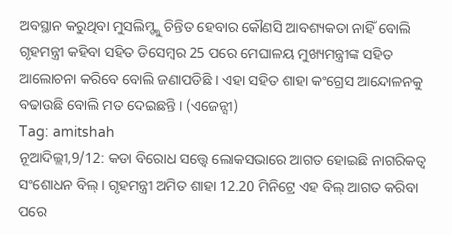ଅବସ୍ଥାନ କରୁଥିବା ମୁସଲିମ୍ଙ୍କୁ ଚିନ୍ତିତ ହେବାର କୌଣସି ଆବଶ୍ୟକତା ନାହିଁ ବୋଲି ଗୃହମନ୍ତ୍ରୀ କହିବା ସହିତ ଡିସେମ୍ବର 25 ପରେ ମେଘାଳୟ ମୁଖ୍ୟମନ୍ତ୍ରୀଙ୍କ ସହିତ ଆଲୋଚନା କରିବେ ବୋଲି ଜଣାପଡିଛି । ଏହା ସହିତ ଶାହା କଂଗ୍ରେସ ଆନ୍ଦୋଳନକୁ ବଢାଉଛି ବୋଲି ମତ ଦେଇଛନ୍ତି । (ଏଜେନ୍ସୀ)
Tag: amitshah
ନୂଆଦିଲ୍ଲୀ,9/12: କଡା ବିରୋଧ ସତ୍ତ୍ବେ ଲୋକସଭାରେ ଆଗତ ହୋଇଛି ନାଗରିକତ୍ବ ସଂଶୋଧନ ବିଲ୍। ଗୃହମନ୍ତ୍ରୀ ଅମିତ ଶାହା 12.20 ମିନିଟ୍ରେ ଏହ ବିଲ୍ ଆଗତ କରିବା ପରେ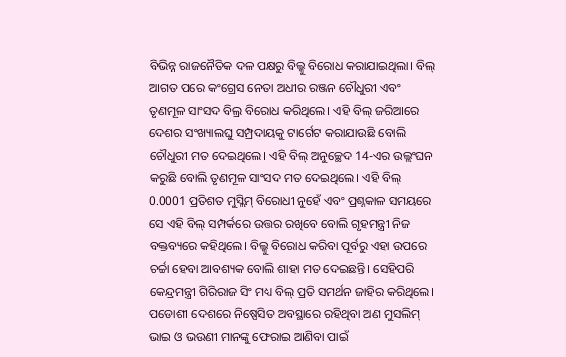ବିଭିନ୍ନ ରାଜନୈତିକ ଦଳ ପକ୍ଷରୁ ବିଲ୍କୁ ବିରୋଧ କରାଯାଇଥିଲା। ବିଲ୍ ଆଗତ ପରେ କଂଗ୍ରେସ ନେତା ଅଧୀର ରଞ୍ଜନ ଚୌଧୁରୀ ଏବଂ ତୃଣମୂଳ ସାଂସଦ ବିଲ୍ର ବିରୋଧ କରିଥିଲେ। ଏହି ବିଲ୍ ଜରିଆରେ ଦେଶର ସଂଖ୍ୟାଲଘୁ ସମ୍ପ୍ରଦାୟକୁ ଟାର୍ଗେଟ କରାଯାଉଛି ବୋଲି ଚୌଧୁରୀ ମତ ଦେଇଥିଲେ। ଏହି ବିଲ୍ ଅନୁଚ୍ଛେଦ 14-ଏର ଉଲ୍ଲଂଘନ କରୁଛି ବୋଲି ତୃଣମୂଳ ସାଂସଦ ମତ ଦେଇଥିଲେ। ଏହି ବିଲ୍ 0.0001 ପ୍ରତିଶତ ମୁସ୍ଲିମ୍ ବିରୋଧୀ ନୁହେଁ ଏବଂ ପ୍ରଶ୍ନକାଳ ସମୟରେ ସେ ଏହି ବିଲ୍ ସମ୍ପର୍କରେ ଉତ୍ତର ରଖିବେ ବୋଲି ଗୃହମନ୍ତ୍ରୀ ନିଜ ବକ୍ତବ୍ୟରେ କହିଥିଲେ। ବିଲ୍କୁ ବିରୋଧ କରିବା ପୂର୍ବରୁ ଏହା ଉପରେ ଚର୍ଚ୍ଚା ହେବା ଆବଶ୍ୟକ ବୋଲି ଶାହା ମତ ଦେଇଛନ୍ତି। ସେହିପରି କେନ୍ଦ୍ରମନ୍ତ୍ରୀ ଗିରିରାଜ ସିଂ ମଧ୍ୟ ବିଲ୍ ପ୍ରତି ସମର୍ଥନ ଜାହିର କରିଥିଲେ। ପଡୋଶୀ ଦେଶରେ ନିଷ୍ପେସିତ ଅବସ୍ଥାରେ ରହିଥିବା ଅଣ ମୁସଲିମ୍ ଭାଇ ଓ ଭଉଣୀ ମାନଙ୍କୁ ଫେରାଇ ଆଣିବା ପାଇଁ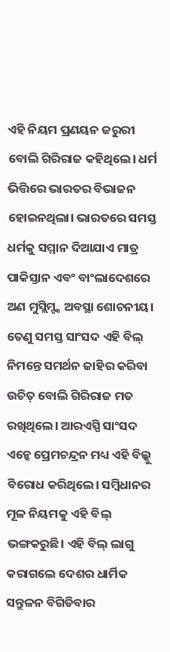ଏହି ନିୟମ ପ୍ରଣୟନ ଜରୁରୀ ବୋଲି ଗିରିରାଜ କହିଥିଲେ। ଧର୍ମ ଭିତ୍ତିରେ ଭାରତର ବିଭାଜନ ହୋଇନଥିଲା। ଭାରତରେ ସମସ୍ତ ଧର୍ମକୁ ସମ୍ମାନ ଦିଆଯାଏ ମାତ୍ର ପାକିସ୍ତାନ ଏବଂ ବାଂଲାଦେଶରେ ଅଣ ମୁସ୍ଲିମ୍ଙ୍କ ଅବସ୍ଥା ଶୋଚନୀୟ। ତେଣୁ ସମସ୍ତ ସାଂସଦ ଏହି ବିଲ୍ ନିମନ୍ତେ ସମର୍ଥନ ଜାହିର କରିବା ଉଚିତ୍ ବୋଲି ଗିରିରାଜ ମତ ରଖିଥିଲେ। ଆରଏସ୍ପି ସାଂସଦ ଏନ୍କେ ପ୍ରେମଚନ୍ଦ୍ରନ ମଧ୍ୟ ଏହି ବିଲ୍କୁ ବିରୋଧ କରିଥିଲେ। ସମ୍ବିଧାନର ମୂଳ ନିୟମକୁ ଏହି ବିଲ୍ ଭଙ୍ଗକରୁଛି। ଏହି ବିଲ୍ ଲାଗୁ କରାଗଲେ ଦେଶର ଧାର୍ମିକ ସନ୍ତୁଳନ ବିଗିଡିବାର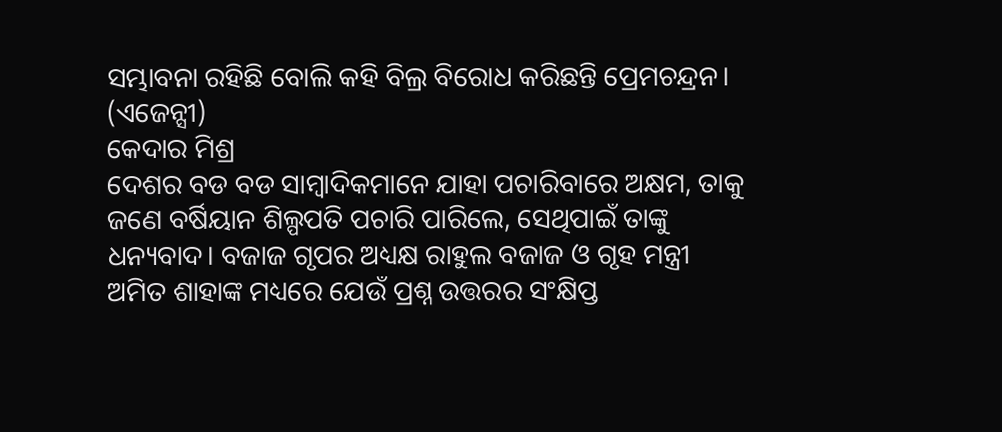ସମ୍ଭାବନା ରହିଛି ବୋଲି କହି ବିଲ୍ର ବିରୋଧ କରିଛନ୍ତି ପ୍ରେମଚନ୍ଦ୍ରନ। (ଏଜେନ୍ସୀ)
କେଦାର ମିଶ୍ର
ଦେଶର ବଡ ବଡ ସାମ୍ବାଦିକମାନେ ଯାହା ପଚାରିବାରେ ଅକ୍ଷମ, ତାକୁ ଜଣେ ବର୍ଷିୟାନ ଶିଲ୍ପପତି ପଚାରି ପାରିଲେ, ସେଥିପାଇଁ ତାଙ୍କୁ ଧନ୍ୟବାଦ। ବଜାଜ ଗୃପର ଅଧ୍ୟକ୍ଷ ରାହୁଲ ବଜାଜ ଓ ଗୃହ ମନ୍ତ୍ରୀ ଅମିତ ଶାହାଙ୍କ ମଧ୍ୟରେ ଯେଉଁ ପ୍ରଶ୍ନ ଉତ୍ତରର ସଂକ୍ଷିପ୍ତ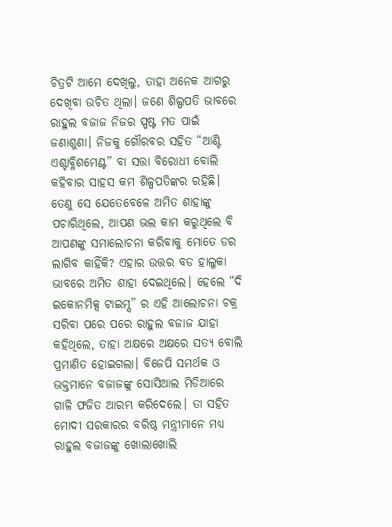ଚିତ୍ରଟି ଆମେ ଦେଖିଲୁ, ତାହା ଅନେକ ଆଗରୁ ଦେଖିବା ଉଚିତ ଥିଲା। ଜଣେ ଶିଲ୍ପପତି ଭାବରେ ରାହୁଲ ବଜାଜ ନିଜର ସ୍ପଷ୍ଟ ମତ ପାଇଁ ଜଣାଶୁଣା। ନିଜକୁ ଗୌରବର ସହିତ “ଆଣ୍ଟି ଏଶ୍ଟାବ୍ଳିଶମେଣ୍ଟ” ବା ସତ୍ତା ବିରୋଧୀ ବୋଲି କହିବାର ସାହସ କମ ଶିଳ୍ପପତିଙ୍କର ରହିଛି। ତେଣୁ ସେ ଯେତେବେଳେ ଅମିତ ଶାହାଙ୍କୁ ପଚାରିଥିଲେ, ଆପଣ ଭଲ କାମ କରୁଥିଲେ ବି ଆପଣଙ୍କୁ ସମାଲୋଚନା କରିବାକୁ ମୋତେ ଡର ଲାଗିବ କାହିଁକି? ଏହାର ଉତ୍ତର ବଡ ହାଲୁକା ଭାବରେ ଅମିତ ଶାହା ଦେଇଥିଲେ। ହେଲେ “ଦି ଇକୋନମିକ୍ସ ଟାଇମ୍ସ” ର ଏହି ଆଲୋଚନା ଚକ୍ର ସରିବା ପରେ ପରେ ରାହୁଲ ବଜାଜ ଯାହା କହିଥିଲେ, ତାହା ଅକ୍ଷରେ ଅକ୍ଷରେ ସତ୍ୟ ବୋଲି ପ୍ରମାଣିତ ହୋଇଗଲା। ବିଜେପି ସମର୍ଥକ ଓ ଭକ୍ତମାନେ ବଜାଜଙ୍କୁ ସୋସିଆଲ ମିଡିଆରେ ଗାଳି ଫଜିତ ଆରମ୍ଭ କରିଦେଲେ। ତା ସହିତ ମୋଦୀ ସରକାରର ବରିଷ୍ଠ ମନ୍ତ୍ରୀମାନେ ମଧ୍ୟ ରାହୁଲ ବଜାଜଙ୍କୁ ଖୋଲାଖୋଲି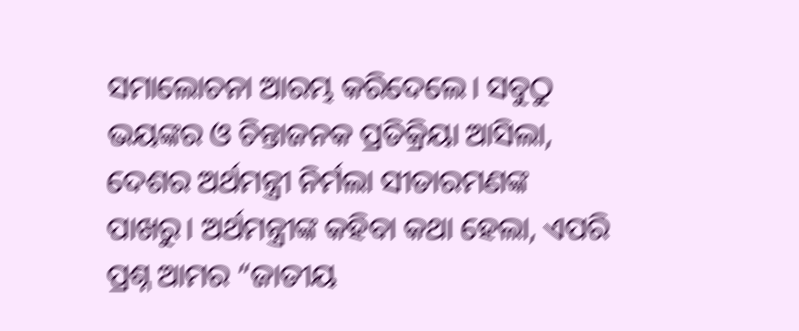ସମାଲୋଚନା ଆରମ୍ଭ କରିଦେଲେ। ସବୁଠୁ ଭୟଙ୍କର ଓ ଚିନ୍ତାଜନକ ପ୍ରତିକ୍ରିୟା ଆସିଲା, ଦେଶର ଅର୍ଥମନ୍ତ୍ରୀ ନିର୍ମଲା ସୀତାରମଣଙ୍କ ପାଖରୁ। ଅର୍ଥମନ୍ତ୍ରୀଙ୍କ କହିବା କଥା ହେଲା, ଏପରି ପ୍ରଶ୍ନ ଆମର “ଜାତୀୟ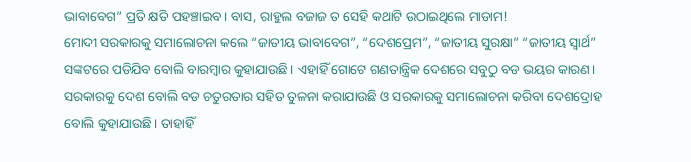ଭାବାବେଗ” ପ୍ରତି କ୍ଷତି ପହଞ୍ଚାଇବ। ବାସ, ରାହୁଲ ବଜାଜ ତ ସେହି କଥାଟି ଉଠାଇଥିଲେ ମାଡାମ!
ମୋଦୀ ସରକାରକୁ ସମାଲୋଚନା କଲେ “ଜାତୀୟ ଭାବାବେଗ”, “ଦେଶପ୍ରେମ”, “ଜାତୀୟ ସୁରକ୍ଷା” “ଜାତୀୟ ସ୍ଵାର୍ଥ” ସଙ୍କଟରେ ପଡିଯିବ ବୋଲି ବାରମ୍ବାର କୁହାଯାଉଛି। ଏହାହିଁ ଗୋଟେ ଗଣତାନ୍ତ୍ରିକ ଦେଶରେ ସବୁଠୁ ବଡ ଭୟର କାରଣ। ସରକାରକୁ ଦେଶ ବୋଲି ବଡ ଚତୁରତାର ସହିତ ତୁଳନା କରାଯାଉଛି ଓ ସରକାରକୁ ସମାଲୋଚନା କରିବା ଦେଶଦ୍ରୋହ ବୋଲି କୁହାଯାଉଛି। ତାହାହିଁ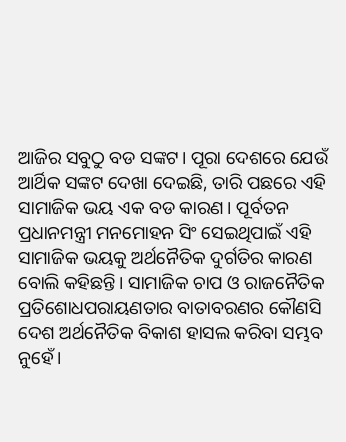ଆଜିର ସବୁଠୁ ବଡ ସଙ୍କଟ। ପୂରା ଦେଶରେ ଯେଉଁ ଆର୍ଥିକ ସଙ୍କଟ ଦେଖା ଦେଇଛି, ତାରି ପଛରେ ଏହି ସାମାଜିକ ଭୟ ଏକ ବଡ କାରଣ। ପୂର୍ବତନ ପ୍ରଧାନମନ୍ତ୍ରୀ ମନମୋହନ ସିଂ ସେଇଥିପାଇଁ ଏହି ସାମାଜିକ ଭୟକୁ ଅର୍ଥନୈତିକ ଦୁର୍ଗତିର କାରଣ ବୋଲି କହିଛନ୍ତି। ସାମାଜିକ ଚାପ ଓ ରାଜନୈତିକ ପ୍ରତିଶୋଧପରାୟଣତାର ବାତାବରଣର କୌଣସି ଦେଶ ଅର୍ଥନୈତିକ ବିକାଶ ହାସଲ କରିବା ସମ୍ଭବ ନୁହେଁ।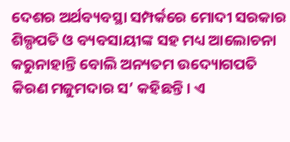ଦେଶର ଅର୍ଥବ୍ୟବସ୍ଥା ସମ୍ପର୍କରେ ମୋଦୀ ସରକାର ଶିଲ୍ପପତି ଓ ବ୍ୟବସାୟୀଙ୍କ ସହ ମଧ୍ୟ ଆଲୋଚନା କରୁନାହାନ୍ତି ବୋଲି ଅନ୍ୟତମ ଉଦ୍ୟୋଗପତି କିରଣ ମଜୁମଦାର ସ’ କହିଛନ୍ତି। ଏ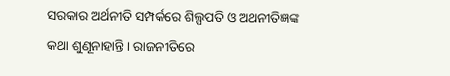ସରକାର ଅର୍ଥନୀତି ସମ୍ପର୍କରେ ଶିଲ୍ପପତି ଓ ଅଥନୀତିଜ୍ଞଙ୍କ କଥା ଶୁଣୂନାହାନ୍ତି। ରାଜନୀତିରେ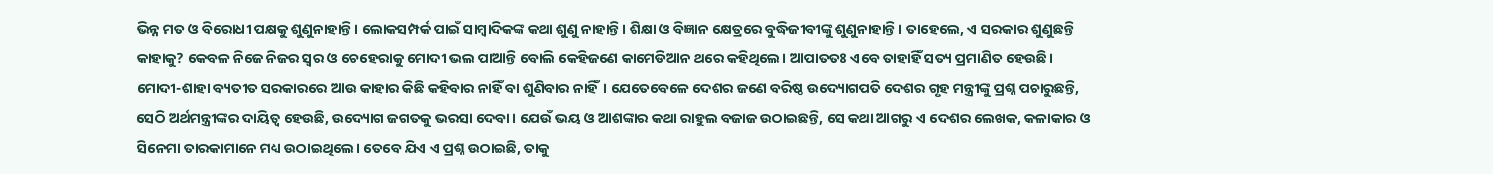ଭିନ୍ନ ମତ ଓ ବିରୋଧୀ ପକ୍ଷକୁ ଶୁଣୁନାହାନ୍ତି। ଲୋକସମ୍ପର୍କ ପାଇଁ ସାମ୍ବାଦିକଙ୍କ କଥା ଶୁଣୁ ନାହାନ୍ତି। ଶିକ୍ଷା ଓ ବିଜ୍ଞାନ କ୍ଷେତ୍ରରେ ବୁଦ୍ଧିଜୀବୀଙ୍କୁ ଶୁଣୁନାହାନ୍ତି। ତାହେଲେ, ଏ ସରକାର ଶୁଣୁଛନ୍ତି କାହାକୁ? କେବଳ ନିଜେ ନିଜର ସ୍ଵର ଓ ଚେହେରାକୁ ମୋଦୀ ଭଲ ପାଆନ୍ତି ବୋଲି କେହିଜଣେ କାମେଡିଆନ ଥରେ କହିଥିଲେ। ଆପାତତଃ ଏବେ ତାହାହିଁ ସତ୍ୟ ପ୍ରମାଣିତ ହେଉଛି।
ମୋଦୀ-ଶାହା ବ୍ୟତୀତ ସରକାରରେ ଆଉ କାହାର କିଛି କହିବାର ନାହିଁ ବା ଶୁଣିବାର ନାହିଁ। ଯେତେବେଳେ ଦେଶର ଜଣେ ବରିଷ୍ଠ ଉଦ୍ୟୋଗପତି ଦେଶର ଗୃହ ମନ୍ତ୍ରୀଙ୍କୁ ପ୍ରଶ୍ନ ପଚାରୁଛନ୍ତି, ସେଠି ଅର୍ଥମନ୍ତ୍ରୀଙ୍କର ଦାୟିତ୍ଵ ହେଉଛି, ଉଦ୍ୟୋଗ ଜଗତକୁ ଭରସା ଦେବା। ଯେଉଁ ଭୟ ଓ ଆଶଙ୍କାର କଥା ରାହୁଲ ବଜାଜ ଉଠାଇଛନ୍ତି, ସେ କଥା ଆଗରୁ ଏ ଦେଶର ଲେଖକ, କଳାକାର ଓ ସିନେମା ତାରକାମାନେ ମଧ୍ୟ ଉଠାଇଥିଲେ। ତେବେ ଯିଏ ଏ ପ୍ରଶ୍ନ ଉଠାଇଛି, ତାକୁ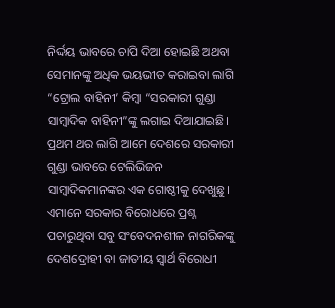ନିର୍ଦ୍ଦୟ ଭାବରେ ଚାପି ଦିଆ ହୋଇଛି ଅଥବା ସେମାନଙ୍କୁ ଅଧିକ ଭୟଭୀତ କରାଇବା ଲାଗି “ଟ୍ରୋଲ ବାହିନୀ’ କିମ୍ବା “ସରକାରୀ ଗୁଣ୍ଡା ସାମ୍ବାଦିକ ବାହିନୀ”ଙ୍କୁ ଲଗାଇ ଦିଆଯାଇଛି। ପ୍ରଥମ ଥର ଲାଗି ଆମେ ଦେଶରେ ସରକାରୀ ଗୁଣ୍ଡା ଭାବରେ ଟେଲିଭିଜନ ସାମ୍ବାଦିକମାନଙ୍କର ଏକ ଗୋଷ୍ଠୀକୁ ଦେଖୁଛୁ। ଏମାନେ ସରକାର ବିରୋଧରେ ପ୍ରଶ୍ନ ପଚାରୁଥିବା ସବୁ ସଂବେଦନଶୀଳ ନାଗରିକଙ୍କୁ ଦେଶଦ୍ରୋହୀ ବା ଜାତୀୟ ସ୍ଵାର୍ଥ ବିରୋଧୀ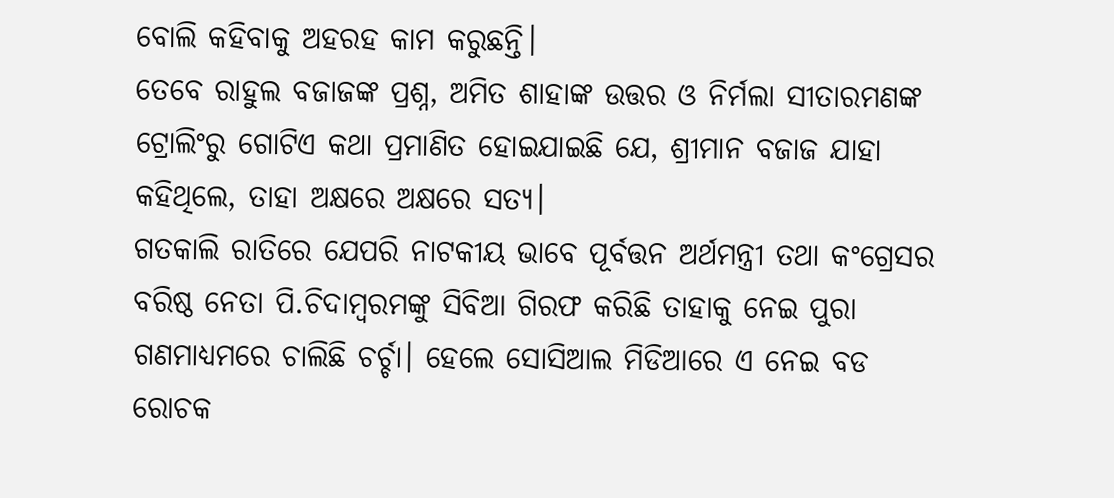ବୋଲି କହିବାକୁ ଅହରହ କାମ କରୁଛନ୍ତି।
ତେବେ ରାହୁଲ ବଜାଜଙ୍କ ପ୍ରଶ୍ନ, ଅମିତ ଶାହାଙ୍କ ଉତ୍ତର ଓ ନିର୍ମଲା ସୀତାରମଣଙ୍କ ଟ୍ରୋଲିଂରୁ ଗୋଟିଏ କଥା ପ୍ରମାଣିତ ହୋଇଯାଇଛି ଯେ, ଶ୍ରୀମାନ ବଜାଜ ଯାହା କହିଥିଲେ, ତାହା ଅକ୍ଷରେ ଅକ୍ଷରେ ସତ୍ୟ।
ଗତକାଲି ରାତିରେ ଯେପରି ନାଟକୀୟ ଭାବେ ପୂର୍ବତ୍ତନ ଅର୍ଥମନ୍ତ୍ରୀ ତଥା କଂଗ୍ରେସର ବରିଷ୍ଠ ନେତା ପି.ଚିଦାମ୍ବରମଙ୍କୁ ସିବିଆ ଗିରଫ କରିଛି ତାହାକୁ ନେଇ ପୁରା ଗଣମାଧ୍ୟମରେ ଚାଲିଛି ଚର୍ଚ୍ଚା। ହେଲେ ସୋସିଆଲ ମିଡିଆରେ ଏ ନେଇ ବଡ ରୋଚକ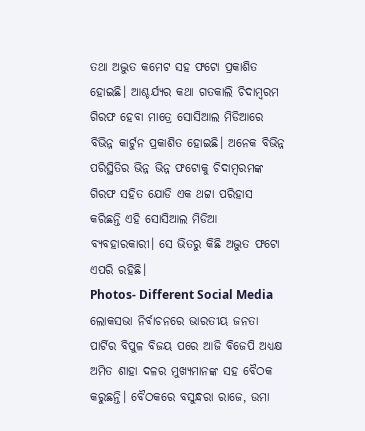ତଥା ଅଦ୍ଭୁତ କମେଟ ସହ ଫଟୋ ପ୍ରକାଶିତ ହୋଇଛି। ଆଶ୍ଚର୍ଯ୍ୟର କଥା ଗତକାଲି ଚିଦାମ୍ବରମ ଗିରଫ ହେବା ମାତ୍ରେ ସୋସିଆଲ ମିଡିଆରେ ବିଭିନ୍ନ କାର୍ଟୁନ ପ୍ରକାଶିତ ହୋଇଛି। ଅନେକ ବିଭିନ୍ନ ପରିସ୍ଥିତିର ଭିନ୍ନ ଭିନ୍ନ ଫଟୋକୁ ଚିଦାମ୍ବରମଙ୍କ ଗିରଫ ସହିତ ଯୋଡି ଏକ ଥଟ୍ଟା ପରିହାସ କରିଛନ୍ତି ଏହି ସୋସିଆଲ ମିଡିଆ ବ୍ୟବହାରକାରୀ। ସେ ଭିତରୁ କିଛି ଅଦ୍ଭୁତ ଫଟୋ ଏପରି ରହିଛି।
Photos- Different Social Media
ଲୋକସଭା ନିର୍ବାଚନରେ ଭାରତୀୟ ଜନତା ପାର୍ଟିର ବିପୁଳ ବିଜୟ ପରେ ଆଜି ବିଜେପି ଅଧ୍ୟକ୍ଷ ଅମିତ ଶାହା ଦଳର ମୁଖ୍ୟମାନଙ୍କ ସହ ବୈଠକ କରୁଛନ୍ତି। ବୈଠକରେ ବସୁନ୍ଧରା ରାଜେ, ଉମା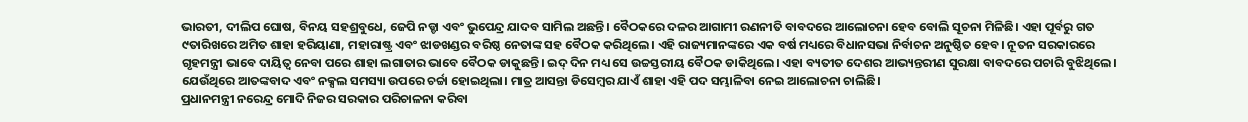ଭାରତୀ, ଦୀଲିପ ଘୋଷ, ବିନୟ ସହଶ୍ରବୁଧେ, ଜେପି ନଡ୍ଡା ଏବଂ ଭୁପେନ୍ଦ୍ର ଯାଦବ ସାମିଲ ଅଛନ୍ତି। ବୈଠକରେ ଦଳର ଆଗାମୀ ରଣନୀତି ବାବଦରେ ଆଲୋଚନା ହେବ ବୋଲି ସୂଚନା ମିଳିଛି। ଏହା ପୂର୍ବରୁ ଗତ ୯ତାରିଖରେ ଅମିତ ଶାହା ହରିୟାଣା, ମହାରାଷ୍ଟ୍ର ଏବଂ ଝାଡଖଣ୍ଡର ବରିଷ୍ଠ ନେତାଙ୍କ ସହ ବୈଠକ କରିଥିଲେ। ଏହି ରାଜ୍ୟମାନଙ୍କରେ ଏକ ବର୍ଷ ମଧ୍ୟରେ ବିଧାନସଭା ନିର୍ବାଚନ ଅନୁଷ୍ଠିତ ହେବ। ନୂତନ ସରକାରରେ ଗୃହମନ୍ତ୍ରୀ ଭାବେ ଦାୟିତ୍ୱ ନେବା ପରେ ଶାହା ଲଗାତାର ଭାବେ ବୈଠକ ଡାକୁଛନ୍ତି। ଇଦ୍ ଦିନ ମଧ୍ୟ ସେ ଉଚ୍ଚସ୍ତରୀୟ ବୈଠକ ଡାକିଥିଲେ। ଏହା ବ୍ୟତୀତ ଦେଶର ଆଭ୍ୟନ୍ତରୀଣ ସୁରକ୍ଷା ବାବଦରେ ପଚାରି ବୁଝିଥିଲେ। ଯେଉଁଥିରେ ଆତଙ୍କବାଦ ଏବଂ ନକ୍ସଲ ସମସ୍ୟା ଉପରେ ଚର୍ଚ୍ଚା ହୋଇଥିଲା। ମାତ୍ର ଆସନ୍ତା ଡିସେମ୍ବର ଯାଏଁ ଶାହା ଏହି ପଦ ସମ୍ଭାଳିବା ନେଇ ଆଲୋଚନା ଚାଲିଛି।
ପ୍ରଧାନମନ୍ତ୍ରୀ ନରେନ୍ଦ୍ର ମୋଦି ନିଜର ସରକାର ପରିଚାଳନା କରିବା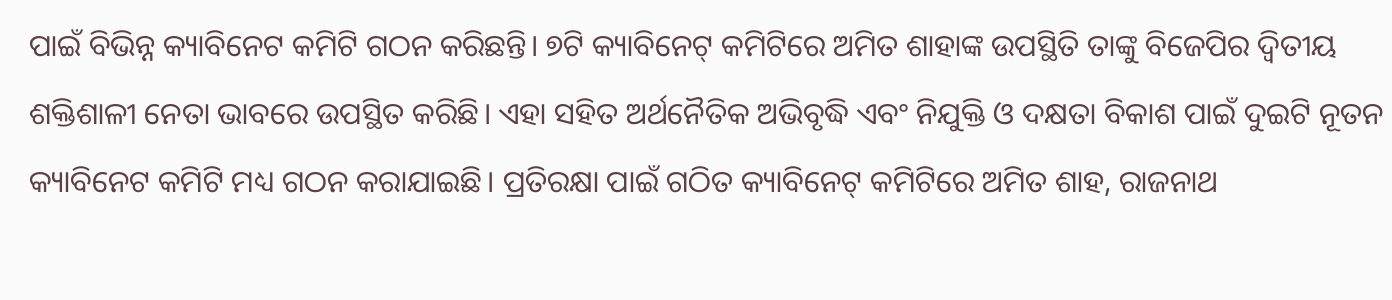ପାଇଁ ବିଭିନ୍ନ କ୍ୟାବିନେଟ କମିଟି ଗଠନ କରିଛନ୍ତି। ୭ଟି କ୍ୟାବିନେଟ୍ କମିଟିରେ ଅମିତ ଶାହାଙ୍କ ଉପସ୍ଥିତି ତାଙ୍କୁ ବିଜେପିର ଦ୍ବିତୀୟ ଶକ୍ତିଶାଳୀ ନେତା ଭାବରେ ଉପସ୍ଥିତ କରିଛି। ଏହା ସହିତ ଅର୍ଥନୈତିକ ଅଭିବୃଦ୍ଧି ଏବଂ ନିଯୁକ୍ତି ଓ ଦକ୍ଷତା ବିକାଶ ପାଇଁ ଦୁଇଟି ନୂତନ କ୍ୟାବିନେଟ କମିଟି ମଧ୍ୟ ଗଠନ କରାଯାଇଛି। ପ୍ରତିରକ୍ଷା ପାଇଁ ଗଠିତ କ୍ୟାବିନେଟ୍ କମିଟିରେ ଅମିତ ଶାହ, ରାଜନାଥ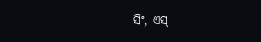ସିଂ, ଏସ୍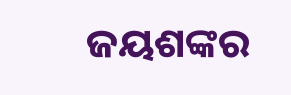ଜୟଶଙ୍କର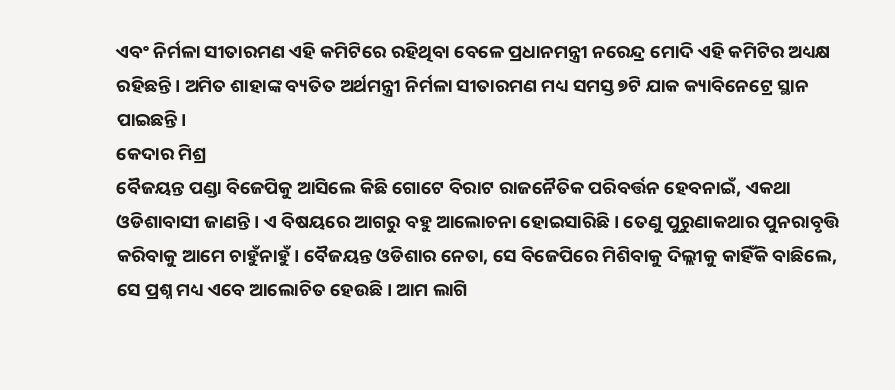ଏବଂ ନିର୍ମଳା ସୀତାରମଣ ଏହି କମିଟିରେ ରହିଥିବା ବେଳେ ପ୍ରଧାନମନ୍ତ୍ରୀ ନରେନ୍ଦ୍ର ମୋଦି ଏହି କମିଟିର ଅଧ୍ୟକ୍ଷ ରହିଛନ୍ତି। ଅମିତ ଶାହାଙ୍କ ବ୍ୟତିତ ଅର୍ଥମନ୍ତ୍ରୀ ନିର୍ମଳା ସୀତାରମଣ ମଧ୍ୟ ସମସ୍ତ ୭ଟି ଯାକ କ୍ୟାବିନେଟ୍ରେ ସ୍ଥାନ ପାଇଛନ୍ତି।
କେଦାର ମିଶ୍ର
ବୈଜୟନ୍ତ ପଣ୍ଡା ବିଜେପିକୁ ଆସିଲେ କିଛି ଗୋଟେ ବିରାଟ ରାଜନୈତିକ ପରିବର୍ତ୍ତନ ହେବନାଇଁ, ଏକଥା ଓଡିଶାବାସୀ ଜାଣନ୍ତି। ଏ ବିଷୟରେ ଆଗରୁ ବହୁ ଆଲୋଚନା ହୋଇସାରିଛି। ତେଣୁ ପୁରୁଣାକଥାର ପୁନରାବୃତ୍ତି କରିବାକୁ ଆମେ ଚାହୁଁନାହୁଁ। ବୈଜୟନ୍ତ ଓଡିଶାର ନେତା, ସେ ବିଜେପିରେ ମିଶିବାକୁ ଦିଲ୍ଲୀକୁ କାହିଁକି ବାଛିଲେ, ସେ ପ୍ରଶ୍ନ ମଧ୍ୟ ଏବେ ଆଲୋଚିତ ହେଉଛି। ଆମ ଲାଗି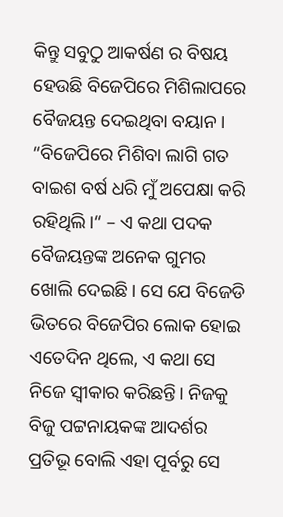କିନ୍ତୁ ସବୁଠୁ ଆକର୍ଷଣ ର ବିଷୟ ହେଉଛି ବିଜେପିରେ ମିଶିଲାପରେ ବୈଜୟନ୍ତ ଦେଇଥିବା ବୟାନ। “ବିଜେପିରେ ମିଶିବା ଲାଗି ଗତ ବାଇଶ ବର୍ଷ ଧରି ମୁଁ ଅପେକ୍ଷା କରି ରହିଥିଲି।“ – ଏ କଥା ପଦକ ବୈଜୟନ୍ତଙ୍କ ଅନେକ ଗୁମର ଖୋଲି ଦେଇଛି। ସେ ଯେ ବିଜେଡି ଭିତରେ ବିଜେପିର ଲୋକ ହୋଇ ଏତେଦିନ ଥିଲେ, ଏ କଥା ସେ ନିଜେ ସ୍ଵୀକାର କରିଛନ୍ତି। ନିଜକୁ ବିଜୁ ପଟ୍ଟନାୟକଙ୍କ ଆଦର୍ଶର ପ୍ରତିଭୂ ବୋଲି ଏହା ପୂର୍ବରୁ ସେ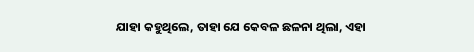ଯାହା କହୁଥିଲେ, ତାହା ଯେ କେବଳ ଛଳନା ଥିଲା, ଏହା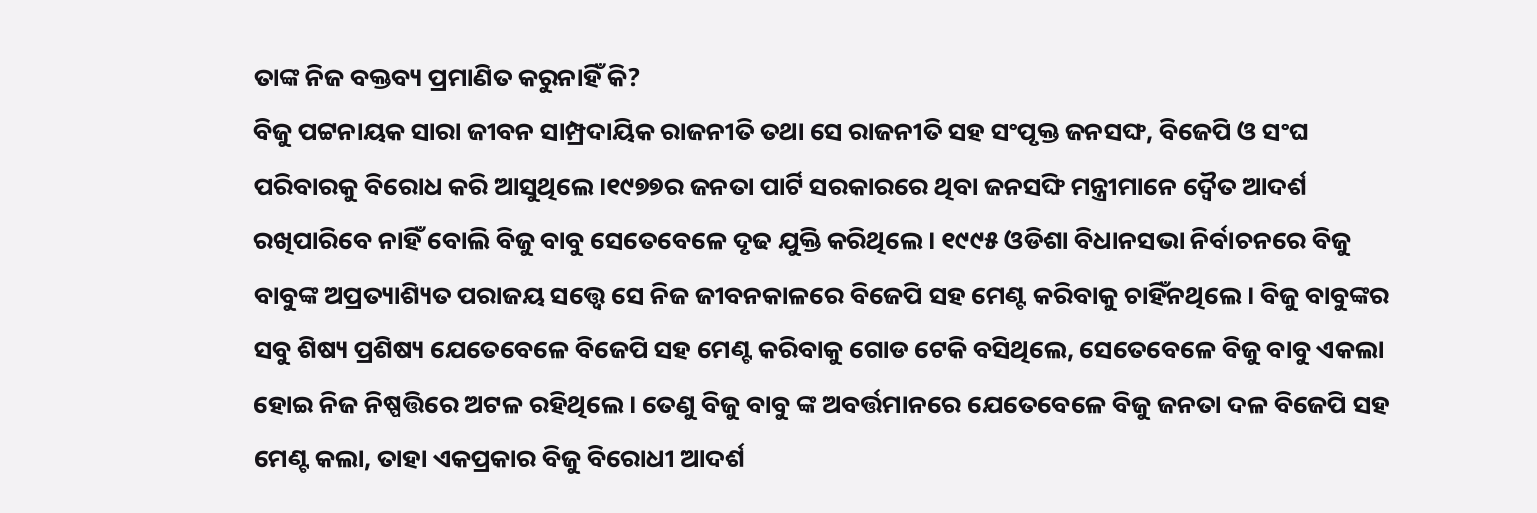ତାଙ୍କ ନିଜ ବକ୍ତବ୍ୟ ପ୍ରମାଣିତ କରୁନାହିଁ କି?
ବିଜୁ ପଟ୍ଟନାୟକ ସାରା ଜୀବନ ସାମ୍ପ୍ରଦାୟିକ ରାଜନୀତି ତଥା ସେ ରାଜନୀତି ସହ ସଂପୃକ୍ତ ଜନସଙ୍ଘ, ବିଜେପି ଓ ସଂଘ ପରିବାରକୁ ବିରୋଧ କରି ଆସୁଥିଲେ।୧୯୭୭ର ଜନତା ପାର୍ଟି ସରକାରରେ ଥିବା ଜନସଙ୍ଘି ମନ୍ତ୍ରୀମାନେ ଦ୍ଵୈତ ଆଦର୍ଶ ରଖିପାରିବେ ନାହିଁ ବୋଲି ବିଜୁ ବାବୁ ସେତେବେଳେ ଦୃଢ ଯୁକ୍ତି କରିଥିଲେ। ୧୯୯୫ ଓଡିଶା ବିଧାନସଭା ନିର୍ବାଚନରେ ବିଜୁ ବାବୁଙ୍କ ଅପ୍ରତ୍ୟାଶ୍ୟିତ ପରାଜୟ ସତ୍ତ୍ୱେ ସେ ନିଜ ଜୀବନକାଳରେ ବିଜେପି ସହ ମେଣ୍ଟ କରିବାକୁ ଚାହିଁନଥିଲେ। ବିଜୁ ବାବୁଙ୍କର ସବୁ ଶିଷ୍ୟ ପ୍ରଶିଷ୍ୟ ଯେତେବେଳେ ବିଜେପି ସହ ମେଣ୍ଟ କରିବାକୁ ଗୋଡ ଟେକି ବସିଥିଲେ, ସେତେବେଳେ ବିଜୁ ବାବୁ ଏକଲା ହୋଇ ନିଜ ନିଷ୍ପତ୍ତିରେ ଅଟଳ ରହିଥିଲେ। ତେଣୁ ବିଜୁ ବାବୁ ଙ୍କ ଅବର୍ତ୍ତମାନରେ ଯେତେବେଳେ ବିଜୁ ଜନତା ଦଳ ବିଜେପି ସହ ମେଣ୍ଟ କଲା, ତାହା ଏକପ୍ରକାର ବିଜୁ ବିରୋଧୀ ଆଦର୍ଶ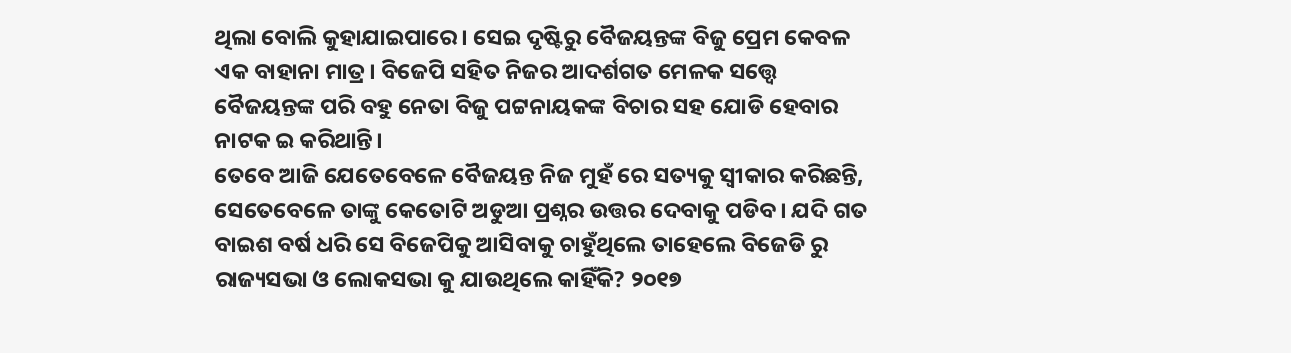ଥିଲା ବୋଲି କୁହାଯାଇପାରେ। ସେଇ ଦୃଷ୍ଟିରୁ ବୈଜୟନ୍ତଙ୍କ ବିଜୁ ପ୍ରେମ କେବଳ ଏକ ବାହାନା ମାତ୍ର। ବିଜେପି ସହିତ ନିଜର ଆଦର୍ଶଗତ ମେଳକ ସତ୍ତ୍ୱେ ବୈଜୟନ୍ତଙ୍କ ପରି ବହୁ ନେତା ବିଜୁ ପଟ୍ଟନାୟକଙ୍କ ବିଚାର ସହ ଯୋଡି ହେବାର ନାଟକ ଇ କରିଥାନ୍ତି।
ତେବେ ଆଜି ଯେତେବେଳେ ବୈଜୟନ୍ତ ନିଜ ମୁହଁ ରେ ସତ୍ୟକୁ ସ୍ଵୀକାର କରିଛନ୍ତି, ସେତେବେଳେ ତାଙ୍କୁ କେତୋଟି ଅଡୁଆ ପ୍ରଶ୍ନର ଉତ୍ତର ଦେବାକୁ ପଡିବ। ଯଦି ଗତ ବାଇଶ ବର୍ଷ ଧରି ସେ ବିଜେପିକୁ ଆସିବାକୁ ଚାହୁଁଥିଲେ ତାହେଲେ ବିଜେଡି ରୁ ରାଜ୍ୟସଭା ଓ ଲୋକସଭା କୁ ଯାଉଥିଲେ କାହିଁକି? ୨୦୧୭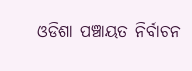ଓଡିଶା ପଞ୍ଚାୟତ ନିର୍ବାଚନ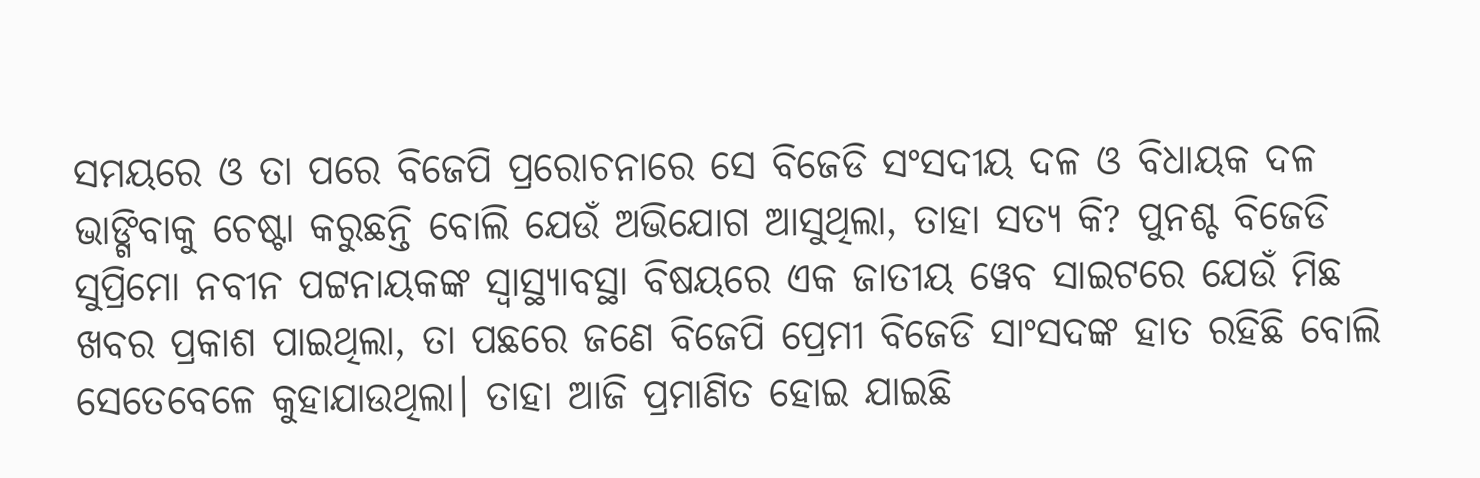ସମୟରେ ଓ ତା ପରେ ବିଜେପି ପ୍ରରୋଚନାରେ ସେ ବିଜେଡି ସଂସଦୀୟ ଦଳ ଓ ବିଧାୟକ ଦଳ ଭାଙ୍ଗିବାକୁ ଚେଷ୍ଟା କରୁଛନ୍ତି ବୋଲି ଯେଉଁ ଅଭିଯୋଗ ଆସୁଥିଲା, ତାହା ସତ୍ୟ କି? ପୁନଶ୍ଚ ବିଜେଡି ସୁପ୍ରିମୋ ନବୀନ ପଟ୍ଟନାୟକଙ୍କ ସ୍ଵାସ୍ଥ୍ୟାବସ୍ଥା ବିଷୟରେ ଏକ ଜାତୀୟ ୱେବ ସାଇଟରେ ଯେଉଁ ମିଛ ଖବର ପ୍ରକାଶ ପାଇଥିଲା, ତା ପଛରେ ଜଣେ ବିଜେପି ପ୍ରେମୀ ବିଜେଡି ସାଂସଦଙ୍କ ହାତ ରହିଛି ବୋଲି ସେତେବେଳେ କୁହାଯାଉଥିଲା। ତାହା ଆଜି ପ୍ରମାଣିତ ହୋଇ ଯାଇଛି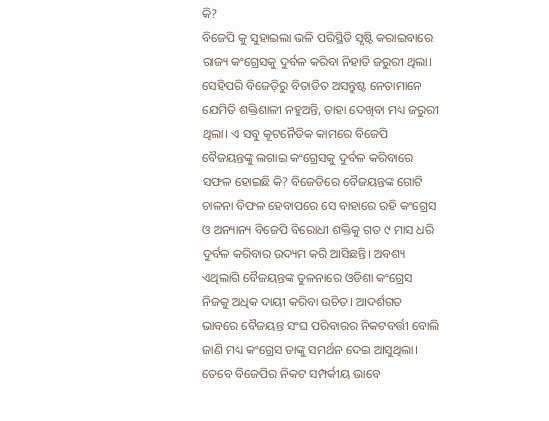କି?
ବିଜେପି କୁ ସୁହାଇଲା ଭଳି ପରିସ୍ଥିତି ସୃଷ୍ଟି କରାଇବାରେ ରାଜ୍ୟ କଂଗ୍ରେସକୁ ଦୁର୍ବଳ କରିବା ନିହାତି ଜରୁରୀ ଥିଲା। ସେହିପରି ବିଜେଡ଼ିରୁ ବିତାଡିତ ଅସନ୍ତୁଷ୍ଟ ନେତାମାନେ ଯେମିତି ଶକ୍ତିଶାଳୀ ନହୁଅନ୍ତି, ତାହା ଦେଖିବା ମଧ୍ୟ ଜରୁରୀ ଥିଲା। ଏ ସବୁ କୂଟନୈତିକ କାମରେ ବିଜେପି ବୈଜୟନ୍ତଙ୍କୁ ଲଗାଇ କଂଗ୍ରେସକୁ ଦୁର୍ବଳ କରିବାରେ ସଫଳ ହୋଇଛି କି? ବିଜେଡିରେ ବୈଜୟନ୍ତଙ୍କ ଗୋଟି ଚାଳନା ବିଫଳ ହେବାପରେ ସେ ବାହାରେ ରହି କଂଗ୍ରେସ ଓ ଅନ୍ୟାନ୍ୟ ବିଜେପି ବିରୋଧୀ ଶକ୍ତିକୁ ଗତ ୯ ମାସ ଧରି ଦୁର୍ବଳ କରିବାର ଉଦ୍ୟମ କରି ଆସିଛନ୍ତି। ଅବଶ୍ୟ ଏଥିଲାଗି ବୈଜୟନ୍ତଙ୍କ ତୁଳନାରେ ଓଡିଶା କଂଗ୍ରେସ ନିଜକୁ ଅଧିକ ଦାୟୀ କରିବା ଉଚିତ। ଆଦର୍ଶଗତ ଭାବରେ ବୈଜୟନ୍ତ ସଂଘ ପରିବାରର ନିକଟବର୍ତ୍ତୀ ବୋଲି ଜାଣି ମଧ୍ୟ କଂଗ୍ରେସ ତାଙ୍କୁ ସମର୍ଥନ ଦେଇ ଆସୁଥିଲା। ତେବେ ବିଜେପିର ନିକଟ ସମ୍ପର୍କୀୟ ଭାବେ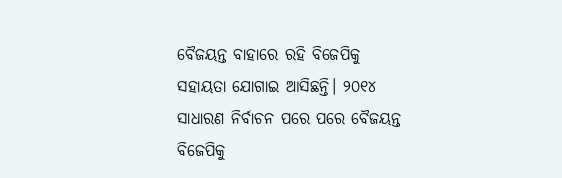ବୈଜୟନ୍ତ ବାହାରେ ରହି ବିଜେପିକୁ ସହାୟତା ଯୋଗାଇ ଆସିଛନ୍ତି। ୨୦୧୪ ସାଧାରଣ ନିର୍ବାଚନ ପରେ ପରେ ବୈଜୟନ୍ତ ବିଜେପିକୁ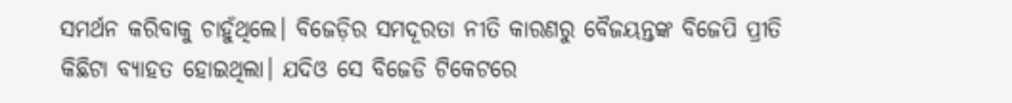ସମର୍ଥନ କରିବାକୁ ଚାହୁଁଥିଲେ। ବିଜେଡ଼ିର ସମଦୂରତା ନୀତି କାରଣରୁ ବୈଜୟନ୍ତଙ୍କ ବିଜେପି ପ୍ରୀତି କିଛିଟା ବ୍ୟାହତ ହୋଇଥିଲା। ଯଦିଓ ସେ ବିଜେଡି ଟିକେଟରେ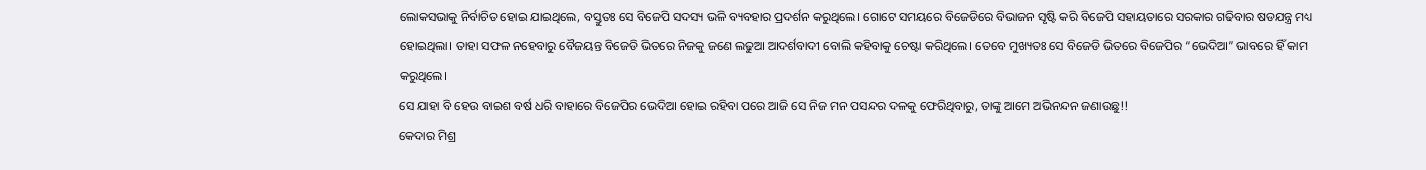ଲୋକସଭାକୁ ନିର୍ବାଚିତ ହୋଇ ଯାଇଥିଲେ, ବସ୍ତୁତଃ ସେ ବିଜେପି ସଦସ୍ୟ ଭଳି ବ୍ୟବହାର ପ୍ରଦର୍ଶନ କରୁଥିଲେ। ଗୋଟେ ସମୟରେ ବିଜେଡିରେ ବିଭାଜନ ସୃଷ୍ଟି କରି ବିଜେପି ସହାୟତାରେ ସରକାର ଗଢିବାର ଷଡଯନ୍ତ୍ର ମଧ୍ୟ ହୋଇଥିଲା। ତାହା ସଫଳ ନହେବାରୁ ବୈଜୟନ୍ତ ବିଜେଡି ଭିତରେ ନିଜକୁ ଜଣେ ଲଢୁଆ ଆଦର୍ଶବାଦୀ ବୋଲି କହିବାକୁ ଚେଷ୍ଟା କରିଥିଲେ। ତେବେ ମୁଖ୍ୟତଃ ସେ ବିଜେଡି ଭିତରେ ବିଜେପିର “ଭେଦିଆ” ଭାବରେ ହିଁ କାମ କରୁଥିଲେ।
ସେ ଯାହା ବି ହେଉ ବାଇଶ ବର୍ଷ ଧରି ବାହାରେ ବିଜେପିର ଭେଦିଆ ହୋଇ ରହିବା ପରେ ଆଜି ସେ ନିଜ ମନ ପସନ୍ଦର ଦଳକୁ ଫେରିଥିବାରୁ, ତାଙ୍କୁ ଆମେ ଅଭିନନ୍ଦନ ଜଣାଉଛୁ!!
କେଦାର ମିଶ୍ର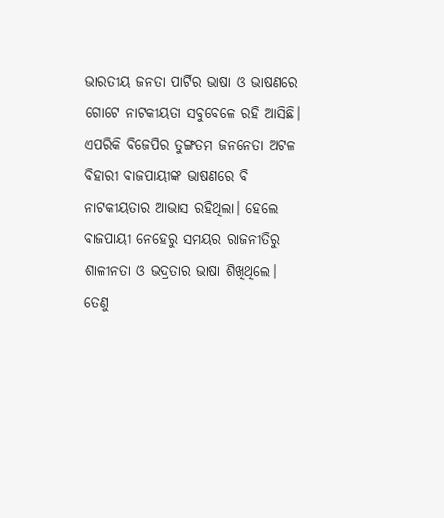ଭାରତୀୟ ଜନତା ପାର୍ଟିର ଭାଷା ଓ ଭାଷଣରେ ଗୋଟେ ନାଟକୀୟତା ସବୁବେଳେ ରହି ଆସିଛି। ଏପରିକି ବିଜେପିର ତୁଙ୍ଗତମ ଜନନେତା ଅଟଳ ବିହାରୀ ବାଜପାୟୀଙ୍କ ଭାଷଣରେ ବି ନାଟକୀୟତାର ଆଭାସ ରହିଥିଲା। ହେଲେ ବାଜପାୟୀ ନେହେରୁ ସମୟର ରାଜନୀତିରୁ ଶାଳୀନତା ଓ ଭଦ୍ରତାର ଭାଷା ଶିଖିଥିଲେ। ତେଣୁ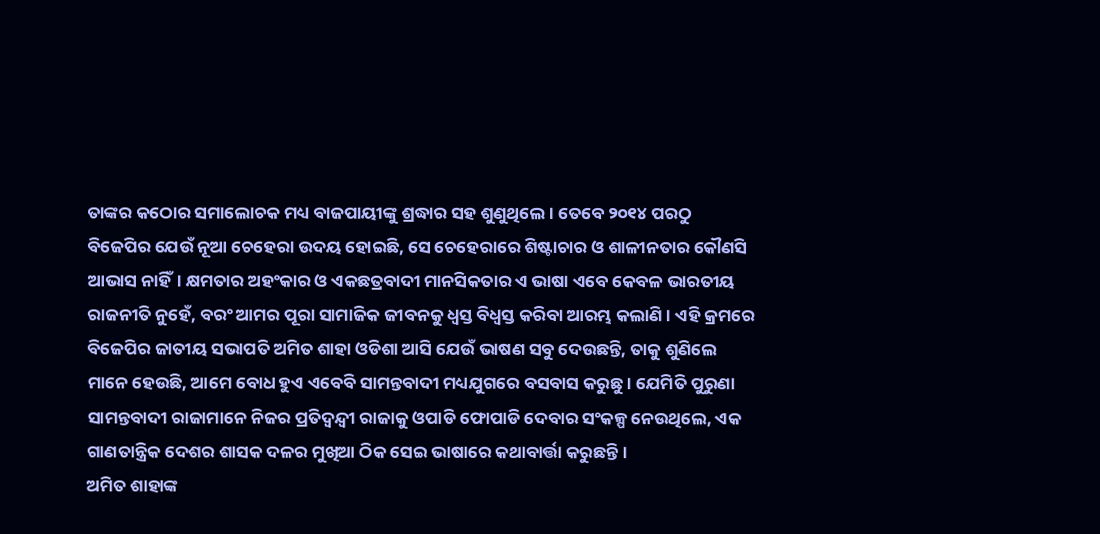ତାଙ୍କର କଠୋର ସମାଲୋଚକ ମଧ୍ୟ ବାଜପାୟୀଙ୍କୁ ଶ୍ରଦ୍ଧାର ସହ ଶୁଣୁଥିଲେ। ତେବେ ୨୦୧୪ ପରଠୁ ବିଜେପିର ଯେଉଁ ନୂଆ ଚେହେରା ଉଦୟ ହୋଇଛି, ସେ ଚେହେରାରେ ଶିଷ୍ଟାଚାର ଓ ଶାଳୀନତାର କୌଣସି ଆଭାସ ନାହିଁ। କ୍ଷମତାର ଅହଂକାର ଓ ଏକଛତ୍ରବାଦୀ ମାନସିକତାର ଏ ଭାଷା ଏବେ କେବଳ ଭାରତୀୟ ରାଜନୀତି ନୁହେଁ, ବରଂ ଆମର ପୂରା ସାମାଜିକ ଜୀବନକୁ ଧ୍ଵସ୍ତ ବିଧ୍ଵସ୍ତ କରିବା ଆରମ୍ଭ କଲାଣି। ଏହି କ୍ରମରେ ବିଜେପିର ଜାତୀୟ ସଭାପତି ଅମିତ ଶାହା ଓଡିଶା ଆସି ଯେଉଁ ଭାଷଣ ସବୁ ଦେଉଛନ୍ତି, ତାକୁ ଶୁଣିଲେ ମାନେ ହେଉଛି, ଆମେ ବୋଧ ହୁଏ ଏବେବି ସାମନ୍ତବାଦୀ ମଧ୍ୟଯୁଗରେ ବସବାସ କରୁଛୁ। ଯେମିତି ପୁରୁଣା ସାମନ୍ତବାଦୀ ରାଜାମାନେ ନିଜର ପ୍ରତିଦ୍ଵନ୍ଦ୍ଵୀ ରାଜାକୁ ଓପାଡି ଫୋପାଡି ଦେବାର ସଂକଳ୍ପ ନେଉଥିଲେ, ଏକ ଗାଣତାନ୍ତ୍ରିକ ଦେଶର ଶାସକ ଦଳର ମୁଖିଆ ଠିକ ସେଇ ଭାଷାରେ କଥାବାର୍ତ୍ତା କରୁଛନ୍ତି।
ଅମିତ ଶାହାଙ୍କ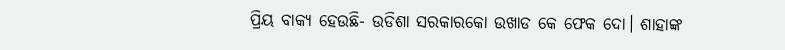ପ୍ରିୟ ବାକ୍ୟ ହେଉଛି- ଉଡିଶା ସରକାରକୋ ଉଖାଡ କେ ଫେକ ଦୋ। ଶାହାଙ୍କ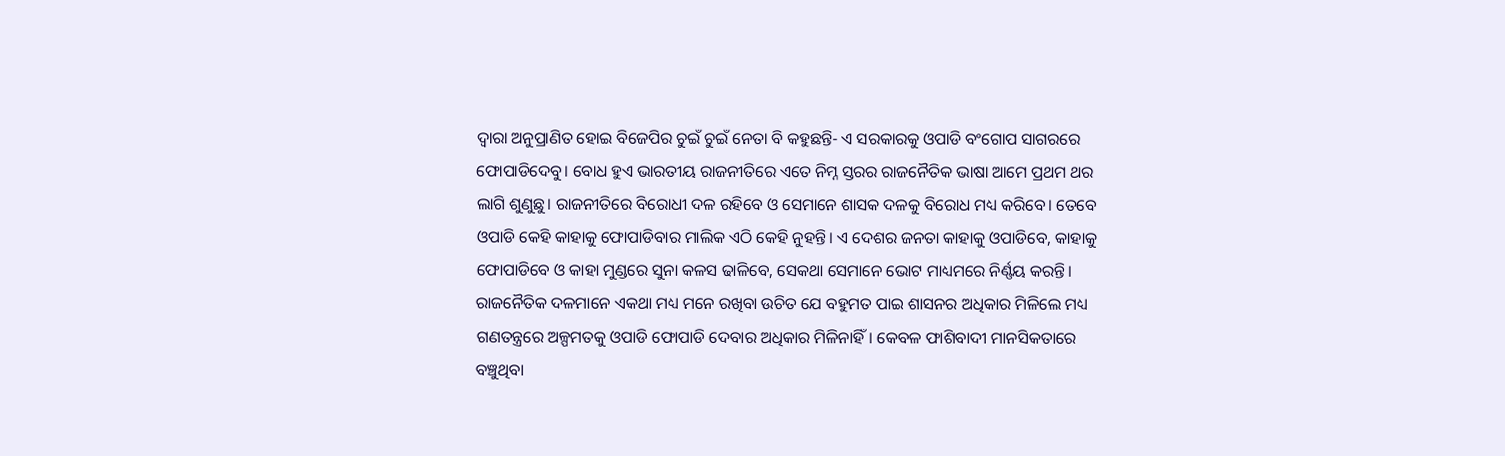ଦ୍ଵାରା ଅନୁପ୍ରାଣିତ ହୋଇ ବିଜେପିର ଚୁଇଁ ଚୁଇଁ ନେତା ବି କହୁଛନ୍ତି- ଏ ସରକାରକୁ ଓପାଡି ବଂଗୋପ ସାଗରରେ ଫୋପାଡିଦେବୁ। ବୋଧ ହୁଏ ଭାରତୀୟ ରାଜନୀତିରେ ଏତେ ନିମ୍ନ ସ୍ତରର ରାଜନୈତିକ ଭାଷା ଆମେ ପ୍ରଥମ ଥର ଲାଗି ଶୁଣୁଛୁ। ରାଜନୀତିରେ ବିରୋଧୀ ଦଳ ରହିବେ ଓ ସେମାନେ ଶାସକ ଦଳକୁ ବିରୋଧ ମଧ୍ୟ କରିବେ। ତେବେ ଓପାଡି କେହି କାହାକୁ ଫୋପାଡିବାର ମାଲିକ ଏଠି କେହି ନୁହନ୍ତି। ଏ ଦେଶର ଜନତା କାହାକୁ ଓପାଡିବେ, କାହାକୁ ଫୋପାଡିବେ ଓ କାହା ମୁଣ୍ଡରେ ସୁନା କଳସ ଢାଳିବେ, ସେକଥା ସେମାନେ ଭୋଟ ମାଧ୍ୟମରେ ନିର୍ଣ୍ଣୟ କରନ୍ତି। ରାଜନୈତିକ ଦଳମାନେ ଏକଥା ମଧ୍ୟ ମନେ ରଖିବା ଉଚିତ ଯେ ବହୁମତ ପାଇ ଶାସନର ଅଧିକାର ମିଳିଲେ ମଧ୍ୟ ଗଣତନ୍ତ୍ରରେ ଅଳ୍ପମତକୁ ଓପାଡି ଫୋପାଡି ଦେବାର ଅଧିକାର ମିଳିନାହିଁ। କେବଳ ଫାଶିବାଦୀ ମାନସିକତାରେ ବଞ୍ଚୁଥିବା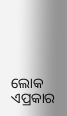ଲୋକ ଏପ୍ରକାର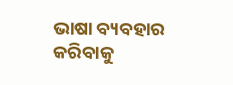ଭାଷା ବ୍ୟବହାର କରିବାକୁ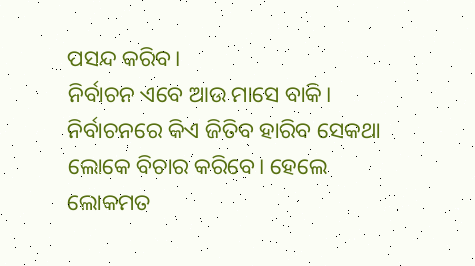ପସନ୍ଦ କରିବ।
ନିର୍ବାଚନ ଏବେ ଆଉ ମାସେ ବାକି। ନିର୍ବାଚନରେ କିଏ ଜିତିବ ହାରିବ ସେକଥା ଲୋକେ ବିଚାର କରିବେ। ହେଲେ ଲୋକମତ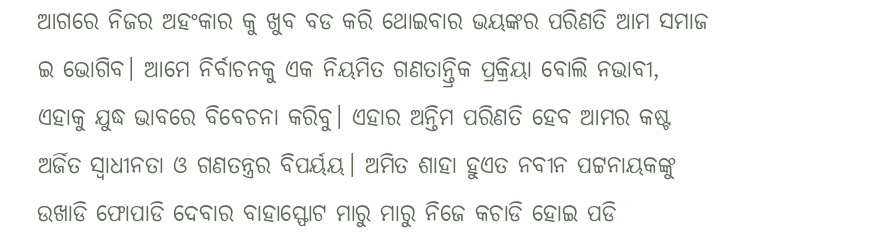ଆଗରେ ନିଜର ଅହଂକାର କୁ ଖୁବ ବଡ କରି ଥୋଇବାର ଭୟଙ୍କର ପରିଣତି ଆମ ସମାଜ ଇ ଭୋଗିବ। ଆମେ ନିର୍ବାଚନକୁ ଏକ ନିୟମିତ ଗଣତାନ୍ତ୍ରିକ ପ୍ରକ୍ରିୟା ବୋଲି ନଭାବୀ, ଏହାକୁ ଯୁଦ୍ଧ ଭାବରେ ବିବେଚନା କରିବୁ। ଏହାର ଅନ୍ତିମ ପରିଣତି ହେବ ଆମର କଷ୍ଟ ଅର୍ଜିତ ସ୍ଵାଧୀନତା ଓ ଗଣତନ୍ତ୍ରର ବିପର୍ୟୟ। ଅମିତ ଶାହା ହୁଏତ ନବୀନ ପଟ୍ଟନାୟକଙ୍କୁ ଉଖାଡି ଫୋପାଡି ଦେବାର ବାହାସ୍ଫୋଟ ମାରୁ ମାରୁ ନିଜେ କଚାଡି ହୋଇ ପଡି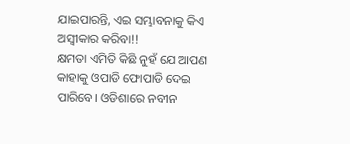ଯାଇପାରନ୍ତି, ଏଇ ସମ୍ଭାବନାକୁ କିଏ ଅସ୍ଵୀକାର କରିବା!!
କ୍ଷମତା ଏମିତି କିଛି ନୁହଁ ଯେ ଆପଣ କାହାକୁ ଓପାଡି ଫୋପାଡି ଦେଇ ପାରିବେ। ଓଡିଶାରେ ନବୀନ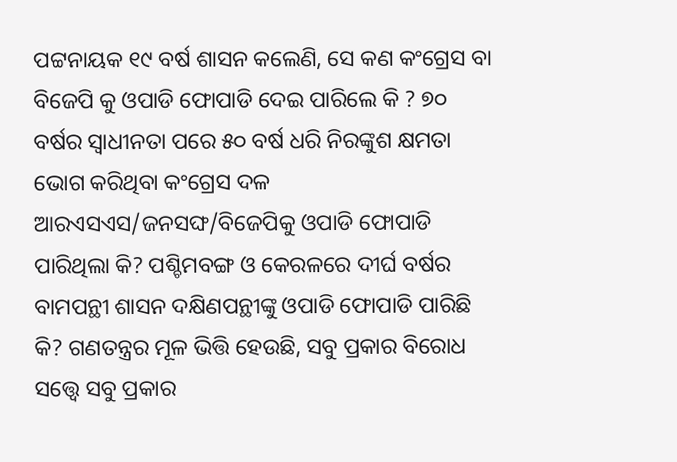ପଟ୍ଟନାୟକ ୧୯ ବର୍ଷ ଶାସନ କଲେଣି, ସେ କଣ କଂଗ୍ରେସ ବା ବିଜେପି କୁ ଓପାଡି ଫୋପାଡି ଦେଇ ପାରିଲେ କି ? ୭୦ ବର୍ଷର ସ୍ଵାଧୀନତା ପରେ ୫୦ ବର୍ଷ ଧରି ନିରଙ୍କୁଶ କ୍ଷମତା ଭୋଗ କରିଥିବା କଂଗ୍ରେସ ଦଳ ଆରଏସଏସ/ଜନସଙ୍ଘ/ବିଜେପିକୁ ଓପାଡି ଫୋପାଡି ପାରିଥିଲା କି? ପଶ୍ଚିମବଙ୍ଗ ଓ କେରଳରେ ଦୀର୍ଘ ବର୍ଷର ବାମପନ୍ଥୀ ଶାସନ ଦକ୍ଷିଣପନ୍ଥୀଙ୍କୁ ଓପାଡି ଫୋପାଡି ପାରିଛି କି? ଗଣତନ୍ତ୍ରର ମୂଳ ଭିତ୍ତି ହେଉଛି, ସବୁ ପ୍ରକାର ବିରୋଧ ସତ୍ତ୍ୱେ ସବୁ ପ୍ରକାର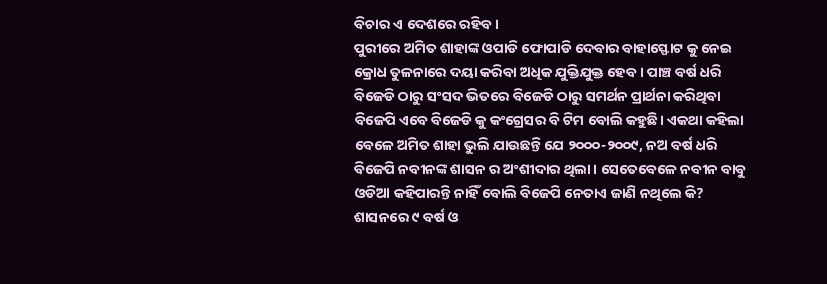ବିଚାର ଏ ଦେଶରେ ରହିବ।
ପୁରୀରେ ଅମିତ ଶାହାଙ୍କ ଓପାଡି ଫୋପାଡି ଦେବାର ବାହାସ୍ଫୋଟ କୁ ନେଇ କ୍ରୋଧ ତୁଳନାରେ ଦୟା କରିବା ଅଧିକ ଯୁକ୍ତିଯୁକ୍ତ ହେବ । ପାଞ୍ଚ ବର୍ଷ ଧରି ବିଜେଡି ଠାରୁ ସଂସଦ ଭିତରେ ବିଜେଡି ଠାରୁ ସମର୍ଥନ ପ୍ରାର୍ଥନା କରିଥିବା ବିଜେପି ଏବେ ବିଜେଡି କୁ କଂଗ୍ରେସର ବି ଟିମ ବୋଲି କହୁଛି। ଏକଥା କହିଲା ବେଳେ ଅମିତ ଶାହା ଭୁଲି ଯାଉଛନ୍ତି ଯେ ୨୦୦୦-୨୦୦୯, ନଅ ବର୍ଷ ଧରି ବିଜେପି ନବୀନଙ୍କ ଶାସନ ର ଅଂଶୀଦାର ଥିଲା। ସେତେବେଳେ ନବୀନ ବାବୁ ଓଡିଆ କହିପାରନ୍ତି ନାହିଁ ବୋଲି ବିଜେପି ନେତାଏ ଜାଣି ନଥିଲେ କି? ଶାସନରେ ୯ ବର୍ଷ ଓ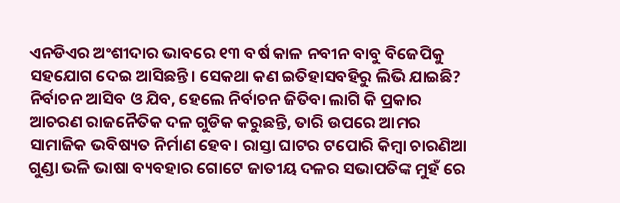ଏନଡିଏର ଅଂଶୀଦାର ଭାବରେ ୧୩ ବର୍ଷ କାଳ ନବୀନ ବାବୁ ବିଜେପିକୁ ସହଯୋଗ ଦେଇ ଆସିଛନ୍ତି। ସେକଥା କଣ ଇତିହାସବହିରୁ ଲିଭି ଯାଇଛି?
ନିର୍ବାଚନ ଆସିବ ଓ ଯିବ, ହେଲେ ନିର୍ବାଚନ ଜିତିବା ଲାଗି କି ପ୍ରକାର ଆଚରଣ ରାଜନୈତିକ ଦଳ ଗୁଡିକ କରୁଛନ୍ତି, ତାରି ଉପରେ ଆମର ସାମାଜିକ ଭବିଷ୍ୟତ ନିର୍ମାଣ ହେବ। ରାସ୍ତା ଘାଟର ଟପୋରି କିମ୍ବା ଚାରଣିଆ ଗୁଣ୍ଡା ଭଳି ଭାଷା ବ୍ୟବହାର ଗୋଟେ ଜାତୀୟ ଦଳର ସଭାପତିଙ୍କ ମୁହଁ ରେ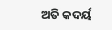ଅତି କଦର୍ୟ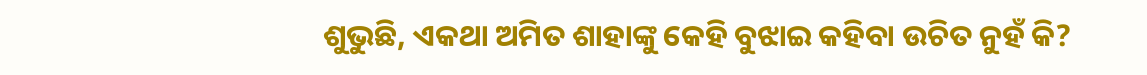ଶୁଭୁଛି, ଏକଥା ଅମିତ ଶାହାଙ୍କୁ କେହି ବୁଝାଇ କହିବା ଉଚିତ ନୁହଁ କି?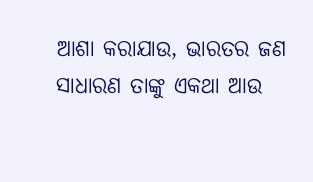ଆଶା କରାଯାଉ, ଭାରତର ଜଣ ସାଧାରଣ ତାଙ୍କୁ ଏକଥା ଆଉ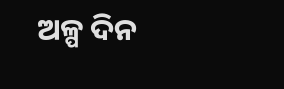ଅଳ୍ପ ଦିନ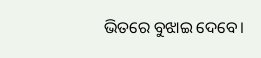ଭିତରେ ବୁଝାଇ ଦେବେ।